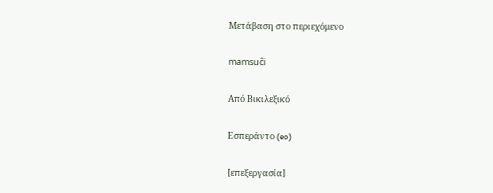Μετάβαση στο περιεχόμενο

mamsuĉi

Από Βικιλεξικό

Εσπεράντο (eo)

[επεξεργασία]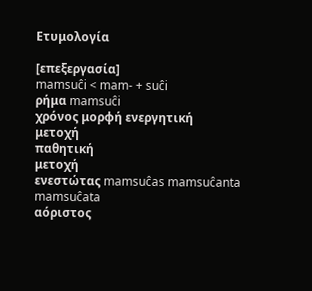Ετυμολογία

[επεξεργασία]
mamsuĉi < mam- + suĉi
ρήμα mamsuĉi
χρόνος μορφή ενεργητική
μετοχή
παθητική
μετοχή
ενεστώτας mamsuĉas mamsuĉanta mamsuĉata
αόριστος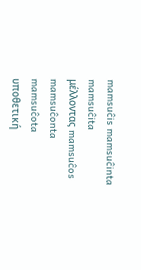mamsuĉis mamsuĉinta mamsuĉita
μέλλοντας mamsuĉos mamsuĉonta mamsuĉota
υποθετική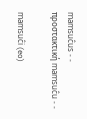mamsuĉus - -
προστακτική mamsuĉu - -

mamsuĉi (eo)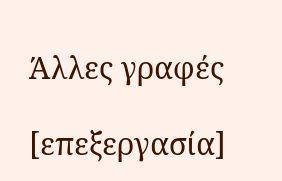Άλλες γραφές

[επεξεργασία]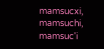mamsucxi, mamsuchi, mamsuc'i